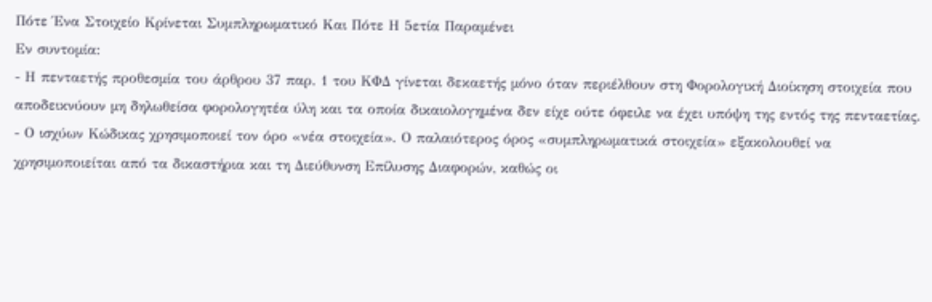Πότε Ένα Στοιχείο Κρίνεται Συμπληρωματικό Και Πότε Η 5ετία Παραμένει
Εν συντομία:
- Η πενταετής προθεσμία του άρθρου 37 παρ. 1 του ΚΦΔ γίνεται δεκαετής μόνο όταν περιέλθουν στη Φορολογική Διοίκηση στοιχεία που αποδεικνύουν μη δηλωθείσα φορολογητέα ύλη και τα οποία δικαιολογημένα δεν είχε ούτε όφειλε να έχει υπόψη της εντός της πενταετίας.
- Ο ισχύων Κώδικας χρησιμοποιεί τον όρο «νέα στοιχεία». Ο παλαιότερος όρος «συμπληρωματικά στοιχεία» εξακολουθεί να χρησιμοποιείται από τα δικαστήρια και τη Διεύθυνση Επίλυσης Διαφορών, καθώς οι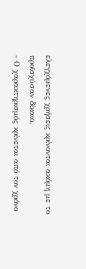ελεγχόμενες χρήσεις κρίνονται ακόμη με το προϊσχύσαν δίκαιο.
- Ο χαρακτηρισμός κρίνεται από τον χρόνο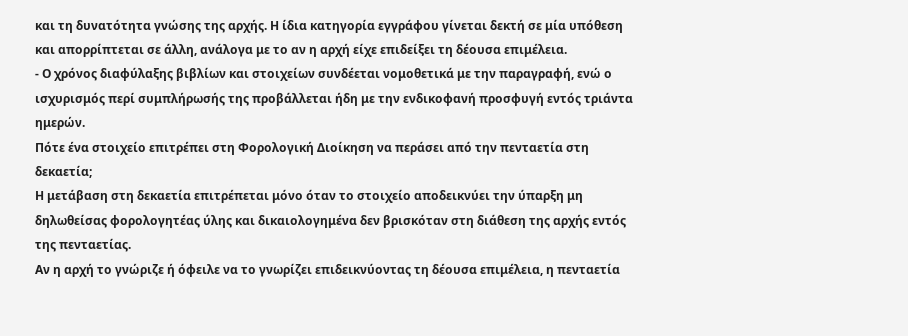και τη δυνατότητα γνώσης της αρχής. Η ίδια κατηγορία εγγράφου γίνεται δεκτή σε μία υπόθεση και απορρίπτεται σε άλλη, ανάλογα με το αν η αρχή είχε επιδείξει τη δέουσα επιμέλεια.
- Ο χρόνος διαφύλαξης βιβλίων και στοιχείων συνδέεται νομοθετικά με την παραγραφή, ενώ ο ισχυρισμός περί συμπλήρωσής της προβάλλεται ήδη με την ενδικοφανή προσφυγή εντός τριάντα ημερών.
Πότε ένα στοιχείο επιτρέπει στη Φορολογική Διοίκηση να περάσει από την πενταετία στη δεκαετία;
Η μετάβαση στη δεκαετία επιτρέπεται μόνο όταν το στοιχείο αποδεικνύει την ύπαρξη μη δηλωθείσας φορολογητέας ύλης και δικαιολογημένα δεν βρισκόταν στη διάθεση της αρχής εντός της πενταετίας.
Αν η αρχή το γνώριζε ή όφειλε να το γνωρίζει επιδεικνύοντας τη δέουσα επιμέλεια, η πενταετία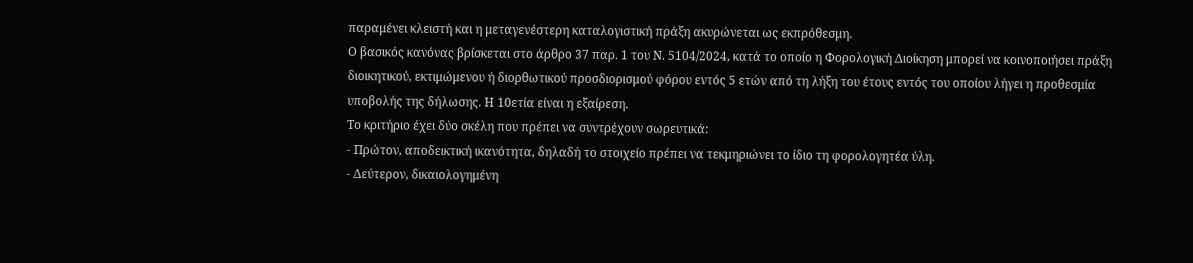παραμένει κλειστή και η μεταγενέστερη καταλογιστική πράξη ακυρώνεται ως εκπρόθεσμη.
Ο βασικός κανόνας βρίσκεται στο άρθρο 37 παρ. 1 του Ν. 5104/2024, κατά το οποίο η Φορολογική Διοίκηση μπορεί να κοινοποιήσει πράξη διοικητικού, εκτιμώμενου ή διορθωτικού προσδιορισμού φόρου εντός 5 ετών από τη λήξη του έτους εντός του οποίου λήγει η προθεσμία υποβολής της δήλωσης. Η 10ετία είναι η εξαίρεση.
Το κριτήριο έχει δύο σκέλη που πρέπει να συντρέχουν σωρευτικά:
- Πρώτον, αποδεικτική ικανότητα, δηλαδή το στοιχείο πρέπει να τεκμηριώνει το ίδιο τη φορολογητέα ύλη.
- Δεύτερον, δικαιολογημένη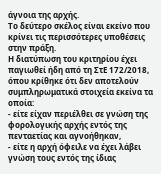άγνοια της αρχής.
Το δεύτερο σκέλος είναι εκείνο που κρίνει τις περισσότερες υποθέσεις στην πράξη.
Η διατύπωση του κριτηρίου έχει παγιωθεί ήδη από τη ΣτΕ 172/2018, όπου κρίθηκε ότι δεν αποτελούν συμπληρωματικά στοιχεία εκείνα τα οποία:
- είτε είχαν περιέλθει σε γνώση της φορολογικής αρχής εντός της πενταετίας και αγνοήθηκαν,
- είτε η αρχή όφειλε να έχει λάβει γνώση τους εντός της ίδιας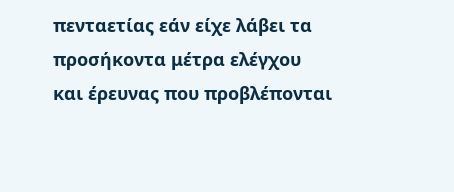πενταετίας εάν είχε λάβει τα προσήκοντα μέτρα ελέγχου και έρευνας που προβλέπονται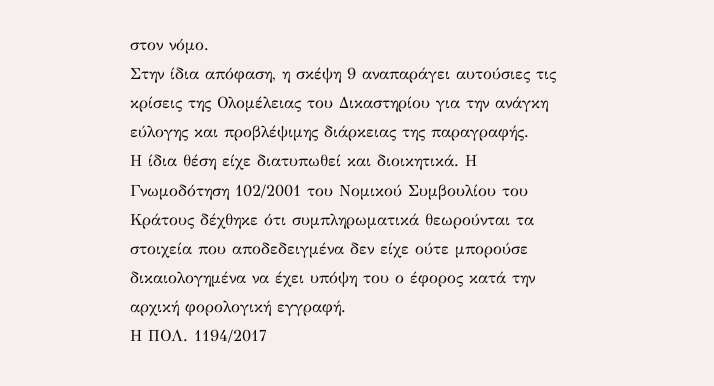στον νόμο.
Στην ίδια απόφαση, η σκέψη 9 αναπαράγει αυτούσιες τις κρίσεις της Ολομέλειας του Δικαστηρίου για την ανάγκη εύλογης και προβλέψιμης διάρκειας της παραγραφής.
Η ίδια θέση είχε διατυπωθεί και διοικητικά. Η Γνωμοδότηση 102/2001 του Νομικού Συμβουλίου του Κράτους δέχθηκε ότι συμπληρωματικά θεωρούνται τα στοιχεία που αποδεδειγμένα δεν είχε ούτε μπορούσε δικαιολογημένα να έχει υπόψη του ο έφορος κατά την αρχική φορολογική εγγραφή.
Η ΠΟΛ. 1194/2017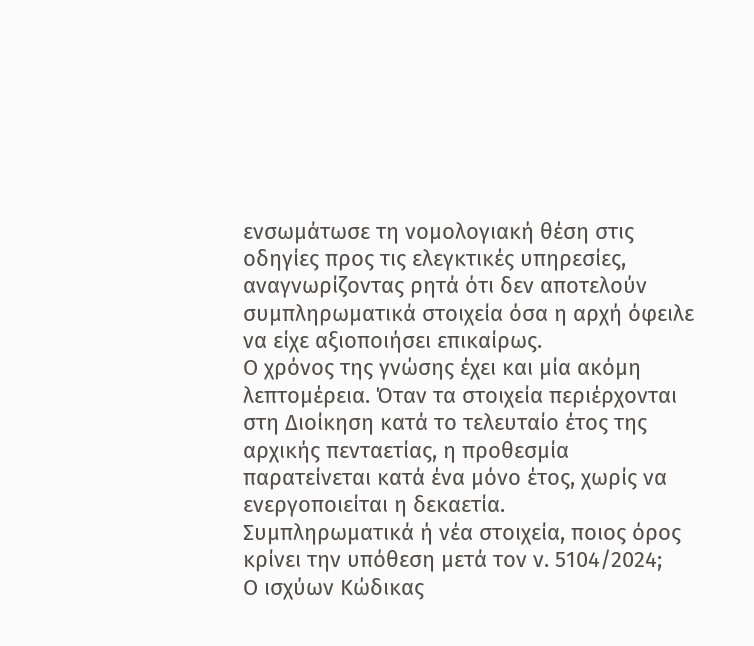ενσωμάτωσε τη νομολογιακή θέση στις οδηγίες προς τις ελεγκτικές υπηρεσίες, αναγνωρίζοντας ρητά ότι δεν αποτελούν συμπληρωματικά στοιχεία όσα η αρχή όφειλε να είχε αξιοποιήσει επικαίρως.
Ο χρόνος της γνώσης έχει και μία ακόμη λεπτομέρεια. Όταν τα στοιχεία περιέρχονται στη Διοίκηση κατά το τελευταίο έτος της αρχικής πενταετίας, η προθεσμία παρατείνεται κατά ένα μόνο έτος, χωρίς να ενεργοποιείται η δεκαετία.
Συμπληρωματικά ή νέα στοιχεία, ποιος όρος κρίνει την υπόθεση μετά τον ν. 5104/2024;
Ο ισχύων Κώδικας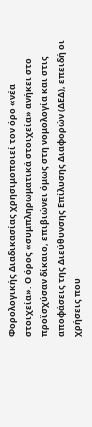Φορολογικής Διαδικασίας χρησιμοποιεί τον όρο «νέα στοιχεία». Ο όρος «συμπληρωματικά στοιχεία» ανήκει στο προϊσχύσαν δίκαιο, επιβιώνει όμως στη νομολογία και στις αποφάσεις της Διεύθυνσης Επίλυσης Διαφορών (ΔΕΔ), επειδή οι χρήσεις που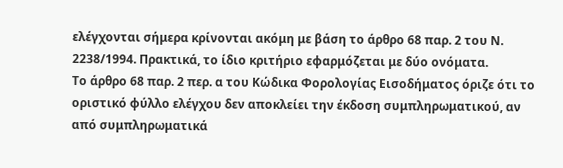ελέγχονται σήμερα κρίνονται ακόμη με βάση το άρθρο 68 παρ. 2 του Ν. 2238/1994. Πρακτικά, το ίδιο κριτήριο εφαρμόζεται με δύο ονόματα.
Το άρθρο 68 παρ. 2 περ. α του Κώδικα Φορολογίας Εισοδήματος όριζε ότι το οριστικό φύλλο ελέγχου δεν αποκλείει την έκδοση συμπληρωματικού, αν από συμπληρωματικά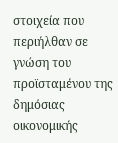στοιχεία που περιήλθαν σε γνώση του προϊσταμένου της δημόσιας οικονομικής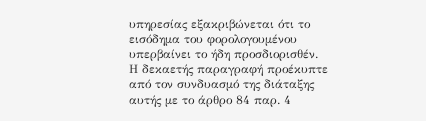υπηρεσίας εξακριβώνεται ότι το εισόδημα του φορολογουμένου υπερβαίνει το ήδη προσδιορισθέν.
Η δεκαετής παραγραφή προέκυπτε από τον συνδυασμό της διάταξης αυτής με το άρθρο 84 παρ. 4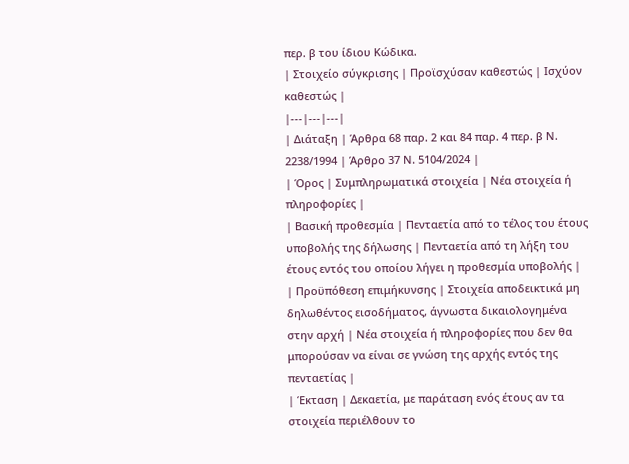περ. β του ίδιου Κώδικα.
| Στοιχείο σύγκρισης | Προϊσχύσαν καθεστώς | Ισχύον καθεστώς |
|---|---|---|
| Διάταξη | Άρθρα 68 παρ. 2 και 84 παρ. 4 περ. β Ν. 2238/1994 | Άρθρο 37 Ν. 5104/2024 |
| Όρος | Συμπληρωματικά στοιχεία | Νέα στοιχεία ή πληροφορίες |
| Βασική προθεσμία | Πενταετία από το τέλος του έτους υποβολής της δήλωσης | Πενταετία από τη λήξη του έτους εντός του οποίου λήγει η προθεσμία υποβολής |
| Προϋπόθεση επιμήκυνσης | Στοιχεία αποδεικτικά μη δηλωθέντος εισοδήματος, άγνωστα δικαιολογημένα στην αρχή | Νέα στοιχεία ή πληροφορίες που δεν θα μπορούσαν να είναι σε γνώση της αρχής εντός της πενταετίας |
| Έκταση | Δεκαετία, με παράταση ενός έτους αν τα στοιχεία περιέλθουν το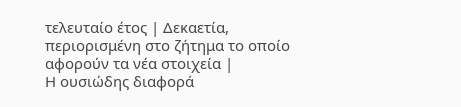τελευταίο έτος | Δεκαετία, περιορισμένη στο ζήτημα το οποίο αφορούν τα νέα στοιχεία |
Η ουσιώδης διαφορά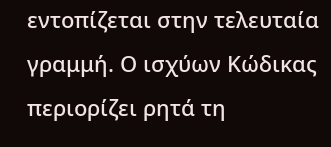εντοπίζεται στην τελευταία γραμμή. Ο ισχύων Κώδικας περιορίζει ρητά τη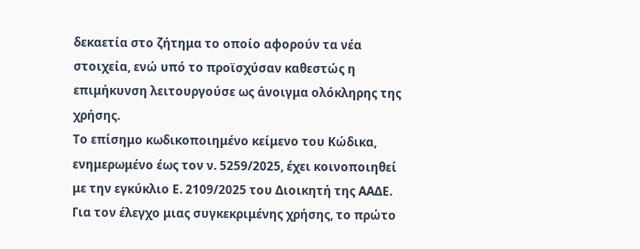δεκαετία στο ζήτημα το οποίο αφορούν τα νέα στοιχεία, ενώ υπό το προϊσχύσαν καθεστώς η επιμήκυνση λειτουργούσε ως άνοιγμα ολόκληρης της χρήσης.
Το επίσημο κωδικοποιημένο κείμενο του Κώδικα, ενημερωμένο έως τον ν. 5259/2025, έχει κοινοποιηθεί με την εγκύκλιο Ε. 2109/2025 του Διοικητή της ΑΑΔΕ.
Για τον έλεγχο μιας συγκεκριμένης χρήσης, το πρώτο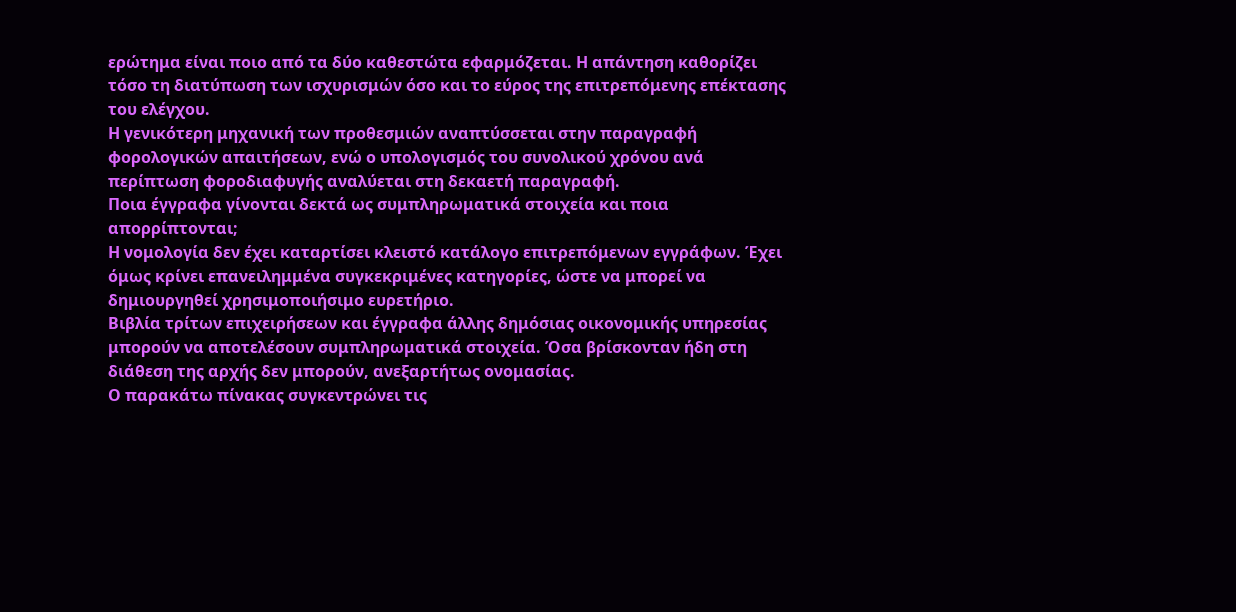ερώτημα είναι ποιο από τα δύο καθεστώτα εφαρμόζεται. Η απάντηση καθορίζει τόσο τη διατύπωση των ισχυρισμών όσο και το εύρος της επιτρεπόμενης επέκτασης του ελέγχου.
Η γενικότερη μηχανική των προθεσμιών αναπτύσσεται στην παραγραφή φορολογικών απαιτήσεων, ενώ ο υπολογισμός του συνολικού χρόνου ανά περίπτωση φοροδιαφυγής αναλύεται στη δεκαετή παραγραφή.
Ποια έγγραφα γίνονται δεκτά ως συμπληρωματικά στοιχεία και ποια απορρίπτονται;
Η νομολογία δεν έχει καταρτίσει κλειστό κατάλογο επιτρεπόμενων εγγράφων. Έχει όμως κρίνει επανειλημμένα συγκεκριμένες κατηγορίες, ώστε να μπορεί να δημιουργηθεί χρησιμοποιήσιμο ευρετήριο.
Βιβλία τρίτων επιχειρήσεων και έγγραφα άλλης δημόσιας οικονομικής υπηρεσίας μπορούν να αποτελέσουν συμπληρωματικά στοιχεία. Όσα βρίσκονταν ήδη στη διάθεση της αρχής δεν μπορούν, ανεξαρτήτως ονομασίας.
Ο παρακάτω πίνακας συγκεντρώνει τις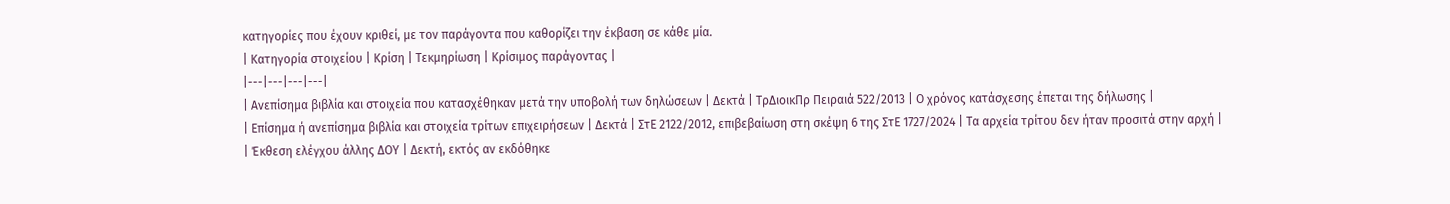κατηγορίες που έχουν κριθεί, με τον παράγοντα που καθορίζει την έκβαση σε κάθε μία.
| Κατηγορία στοιχείου | Κρίση | Τεκμηρίωση | Κρίσιμος παράγοντας |
|---|---|---|---|
| Ανεπίσημα βιβλία και στοιχεία που κατασχέθηκαν μετά την υποβολή των δηλώσεων | Δεκτά | ΤρΔιοικΠρ Πειραιά 522/2013 | Ο χρόνος κατάσχεσης έπεται της δήλωσης |
| Επίσημα ή ανεπίσημα βιβλία και στοιχεία τρίτων επιχειρήσεων | Δεκτά | ΣτΕ 2122/2012, επιβεβαίωση στη σκέψη 6 της ΣτΕ 1727/2024 | Τα αρχεία τρίτου δεν ήταν προσιτά στην αρχή |
| Έκθεση ελέγχου άλλης ΔΟΥ | Δεκτή, εκτός αν εκδόθηκε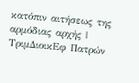κατόπιν αιτήσεως της αρμόδιας αρχής | ΤριμΔιοικΕφ Πατρών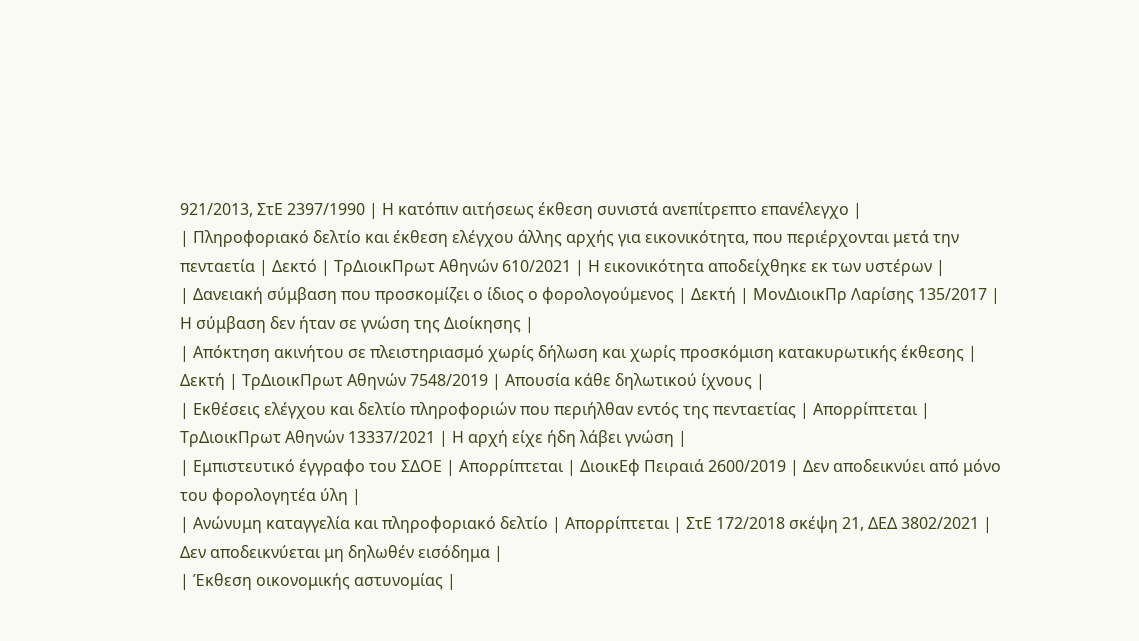921/2013, ΣτΕ 2397/1990 | Η κατόπιν αιτήσεως έκθεση συνιστά ανεπίτρεπτο επανέλεγχο |
| Πληροφοριακό δελτίο και έκθεση ελέγχου άλλης αρχής για εικονικότητα, που περιέρχονται μετά την πενταετία | Δεκτό | ΤρΔιοικΠρωτ Αθηνών 610/2021 | Η εικονικότητα αποδείχθηκε εκ των υστέρων |
| Δανειακή σύμβαση που προσκομίζει ο ίδιος ο φορολογούμενος | Δεκτή | ΜονΔιοικΠρ Λαρίσης 135/2017 | Η σύμβαση δεν ήταν σε γνώση της Διοίκησης |
| Απόκτηση ακινήτου σε πλειστηριασμό χωρίς δήλωση και χωρίς προσκόμιση κατακυρωτικής έκθεσης | Δεκτή | ΤρΔιοικΠρωτ Αθηνών 7548/2019 | Απουσία κάθε δηλωτικού ίχνους |
| Εκθέσεις ελέγχου και δελτίο πληροφοριών που περιήλθαν εντός της πενταετίας | Απορρίπτεται | ΤρΔιοικΠρωτ Αθηνών 13337/2021 | Η αρχή είχε ήδη λάβει γνώση |
| Εμπιστευτικό έγγραφο του ΣΔΟΕ | Απορρίπτεται | ΔιοικΕφ Πειραιά 2600/2019 | Δεν αποδεικνύει από μόνο του φορολογητέα ύλη |
| Ανώνυμη καταγγελία και πληροφοριακό δελτίο | Απορρίπτεται | ΣτΕ 172/2018 σκέψη 21, ΔΕΔ 3802/2021 | Δεν αποδεικνύεται μη δηλωθέν εισόδημα |
| Έκθεση οικονομικής αστυνομίας |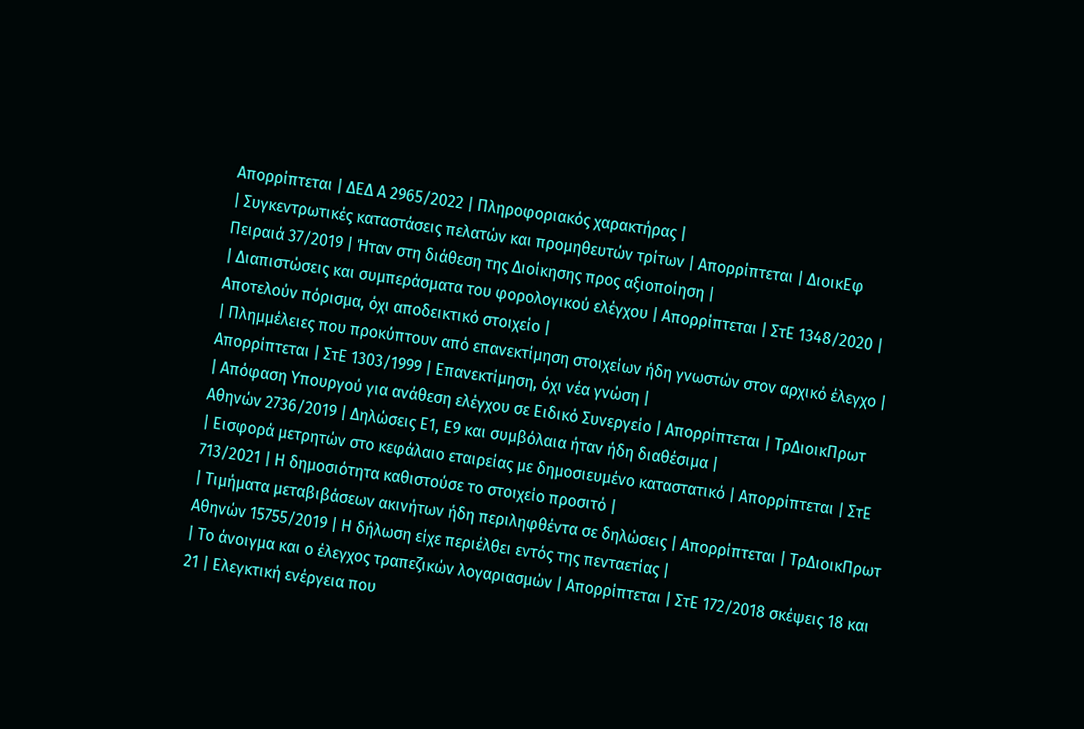Απορρίπτεται | ΔΕΔ Α 2965/2022 | Πληροφοριακός χαρακτήρας |
| Συγκεντρωτικές καταστάσεις πελατών και προμηθευτών τρίτων | Απορρίπτεται | ΔιοικΕφ Πειραιά 37/2019 | Ήταν στη διάθεση της Διοίκησης προς αξιοποίηση |
| Διαπιστώσεις και συμπεράσματα του φορολογικού ελέγχου | Απορρίπτεται | ΣτΕ 1348/2020 | Αποτελούν πόρισμα, όχι αποδεικτικό στοιχείο |
| Πλημμέλειες που προκύπτουν από επανεκτίμηση στοιχείων ήδη γνωστών στον αρχικό έλεγχο | Απορρίπτεται | ΣτΕ 1303/1999 | Επανεκτίμηση, όχι νέα γνώση |
| Απόφαση Υπουργού για ανάθεση ελέγχου σε Ειδικό Συνεργείο | Απορρίπτεται | ΤρΔιοικΠρωτ Αθηνών 2736/2019 | Δηλώσεις Ε1, Ε9 και συμβόλαια ήταν ήδη διαθέσιμα |
| Εισφορά μετρητών στο κεφάλαιο εταιρείας με δημοσιευμένο καταστατικό | Απορρίπτεται | ΣτΕ 713/2021 | Η δημοσιότητα καθιστούσε το στοιχείο προσιτό |
| Τιμήματα μεταβιβάσεων ακινήτων ήδη περιληφθέντα σε δηλώσεις | Απορρίπτεται | ΤρΔιοικΠρωτ Αθηνών 15755/2019 | Η δήλωση είχε περιέλθει εντός της πενταετίας |
| Το άνοιγμα και ο έλεγχος τραπεζικών λογαριασμών | Απορρίπτεται | ΣτΕ 172/2018 σκέψεις 18 και 21 | Ελεγκτική ενέργεια που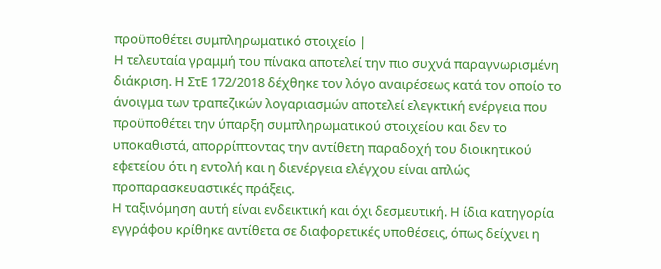προϋποθέτει συμπληρωματικό στοιχείο |
Η τελευταία γραμμή του πίνακα αποτελεί την πιο συχνά παραγνωρισμένη διάκριση. Η ΣτΕ 172/2018 δέχθηκε τον λόγο αναιρέσεως κατά τον οποίο το άνοιγμα των τραπεζικών λογαριασμών αποτελεί ελεγκτική ενέργεια που προϋποθέτει την ύπαρξη συμπληρωματικού στοιχείου και δεν το υποκαθιστά, απορρίπτοντας την αντίθετη παραδοχή του διοικητικού εφετείου ότι η εντολή και η διενέργεια ελέγχου είναι απλώς προπαρασκευαστικές πράξεις.
Η ταξινόμηση αυτή είναι ενδεικτική και όχι δεσμευτική. Η ίδια κατηγορία εγγράφου κρίθηκε αντίθετα σε διαφορετικές υποθέσεις, όπως δείχνει η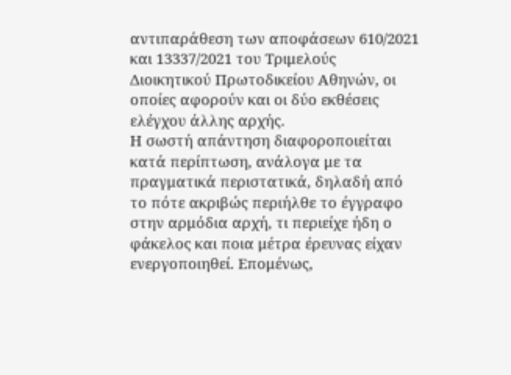αντιπαράθεση των αποφάσεων 610/2021 και 13337/2021 του Τριμελούς Διοικητικού Πρωτοδικείου Αθηνών, οι οποίες αφορούν και οι δύο εκθέσεις ελέγχου άλλης αρχής.
Η σωστή απάντηση διαφοροποιείται κατά περίπτωση, ανάλογα με τα πραγματικά περιστατικά, δηλαδή από το πότε ακριβώς περιήλθε το έγγραφο στην αρμόδια αρχή, τι περιείχε ήδη ο φάκελος και ποια μέτρα έρευνας είχαν ενεργοποιηθεί. Επομένως,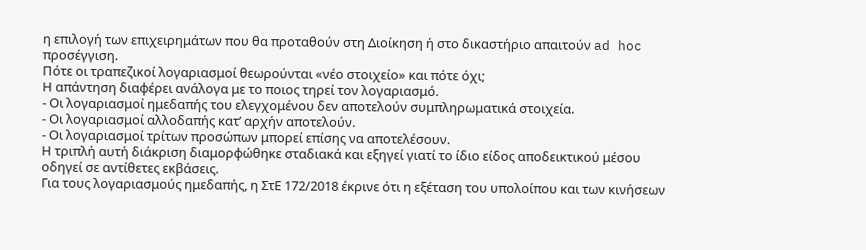η επιλογή των επιχειρημάτων που θα προταθούν στη Διοίκηση ή στο δικαστήριο απαιτούν ad hoc προσέγγιση.
Πότε οι τραπεζικοί λογαριασμοί θεωρούνται «νέο στοιχείο» και πότε όχι;
Η απάντηση διαφέρει ανάλογα με το ποιος τηρεί τον λογαριασμό.
- Οι λογαριασμοί ημεδαπής του ελεγχομένου δεν αποτελούν συμπληρωματικά στοιχεία.
- Οι λογαριασμοί αλλοδαπής κατ’ αρχήν αποτελούν.
- Οι λογαριασμοί τρίτων προσώπων μπορεί επίσης να αποτελέσουν.
Η τριπλή αυτή διάκριση διαμορφώθηκε σταδιακά και εξηγεί γιατί το ίδιο είδος αποδεικτικού μέσου οδηγεί σε αντίθετες εκβάσεις.
Για τους λογαριασμούς ημεδαπής, η ΣτΕ 172/2018 έκρινε ότι η εξέταση του υπολοίπου και των κινήσεων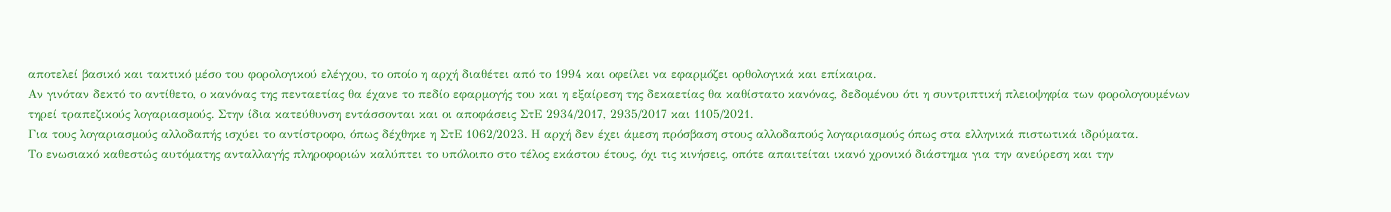αποτελεί βασικό και τακτικό μέσο του φορολογικού ελέγχου, το οποίο η αρχή διαθέτει από το 1994 και οφείλει να εφαρμόζει ορθολογικά και επίκαιρα.
Αν γινόταν δεκτό το αντίθετο, ο κανόνας της πενταετίας θα έχανε το πεδίο εφαρμογής του και η εξαίρεση της δεκαετίας θα καθίστατο κανόνας, δεδομένου ότι η συντριπτική πλειοψηφία των φορολογουμένων τηρεί τραπεζικούς λογαριασμούς. Στην ίδια κατεύθυνση εντάσσονται και οι αποφάσεις ΣτΕ 2934/2017, 2935/2017 και 1105/2021.
Για τους λογαριασμούς αλλοδαπής ισχύει το αντίστροφο, όπως δέχθηκε η ΣτΕ 1062/2023. Η αρχή δεν έχει άμεση πρόσβαση στους αλλοδαπούς λογαριασμούς όπως στα ελληνικά πιστωτικά ιδρύματα.
Το ενωσιακό καθεστώς αυτόματης ανταλλαγής πληροφοριών καλύπτει το υπόλοιπο στο τέλος εκάστου έτους, όχι τις κινήσεις, οπότε απαιτείται ικανό χρονικό διάστημα για την ανεύρεση και την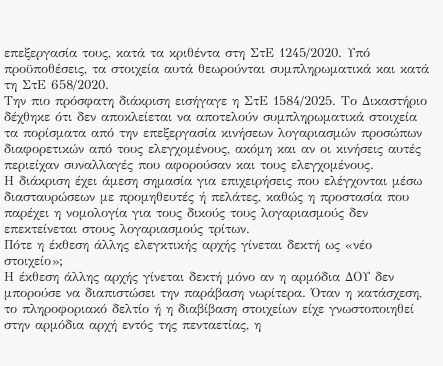επεξεργασία τους, κατά τα κριθέντα στη ΣτΕ 1245/2020. Υπό προϋποθέσεις, τα στοιχεία αυτά θεωρούνται συμπληρωματικά και κατά τη ΣτΕ 658/2020.
Την πιο πρόσφατη διάκριση εισήγαγε η ΣτΕ 1584/2025. Το Δικαστήριο δέχθηκε ότι δεν αποκλείεται να αποτελούν συμπληρωματικά στοιχεία τα πορίσματα από την επεξεργασία κινήσεων λογαριασμών προσώπων διαφορετικών από τους ελεγχομένους, ακόμη και αν οι κινήσεις αυτές περιείχαν συναλλαγές που αφορούσαν και τους ελεγχομένους.
Η διάκριση έχει άμεση σημασία για επιχειρήσεις που ελέγχονται μέσω διασταυρώσεων με προμηθευτές ή πελάτες, καθώς η προστασία που παρέχει η νομολογία για τους δικούς τους λογαριασμούς δεν επεκτείνεται στους λογαριασμούς τρίτων.
Πότε η έκθεση άλλης ελεγκτικής αρχής γίνεται δεκτή ως «νέο στοιχείο»;
Η έκθεση άλλης αρχής γίνεται δεκτή μόνο αν η αρμόδια ΔΟΥ δεν μπορούσε να διαπιστώσει την παράβαση νωρίτερα. Όταν η κατάσχεση, το πληροφοριακό δελτίο ή η διαβίβαση στοιχείων είχε γνωστοποιηθεί στην αρμόδια αρχή εντός της πενταετίας, η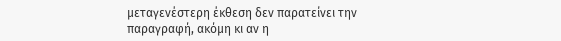μεταγενέστερη έκθεση δεν παρατείνει την παραγραφή, ακόμη κι αν η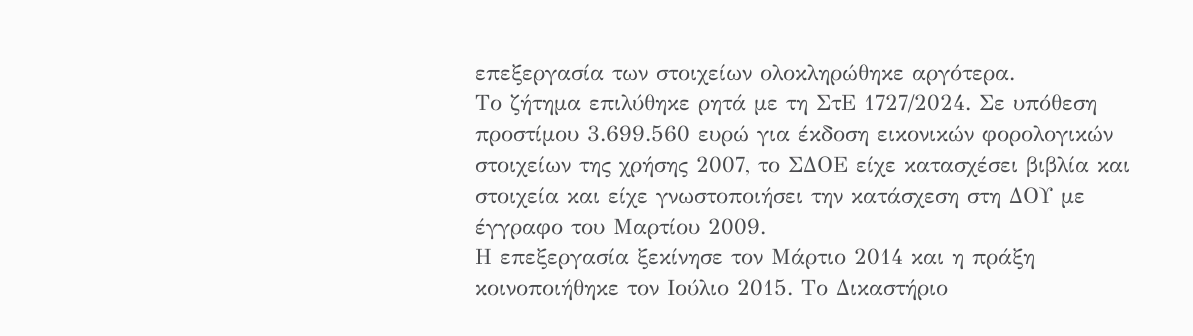επεξεργασία των στοιχείων ολοκληρώθηκε αργότερα.
Το ζήτημα επιλύθηκε ρητά με τη ΣτΕ 1727/2024. Σε υπόθεση προστίμου 3.699.560 ευρώ για έκδοση εικονικών φορολογικών στοιχείων της χρήσης 2007, το ΣΔΟΕ είχε κατασχέσει βιβλία και στοιχεία και είχε γνωστοποιήσει την κατάσχεση στη ΔΟΥ με έγγραφο του Μαρτίου 2009.
Η επεξεργασία ξεκίνησε τον Μάρτιο 2014 και η πράξη κοινοποιήθηκε τον Ιούλιο 2015. Το Δικαστήριο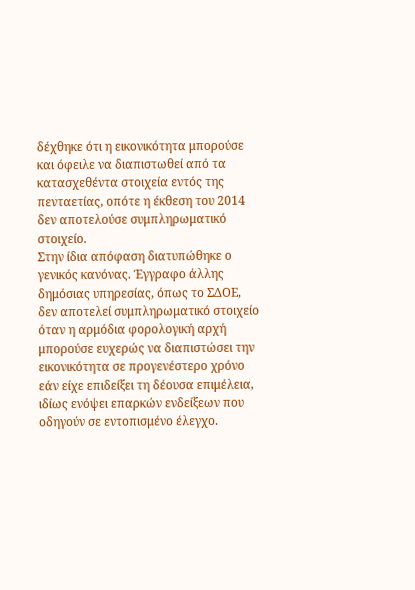δέχθηκε ότι η εικονικότητα μπορούσε και όφειλε να διαπιστωθεί από τα κατασχεθέντα στοιχεία εντός της πενταετίας, οπότε η έκθεση του 2014 δεν αποτελούσε συμπληρωματικό στοιχείο.
Στην ίδια απόφαση διατυπώθηκε ο γενικός κανόνας. Έγγραφο άλλης δημόσιας υπηρεσίας, όπως το ΣΔΟΕ, δεν αποτελεί συμπληρωματικό στοιχείο όταν η αρμόδια φορολογική αρχή μπορούσε ευχερώς να διαπιστώσει την εικονικότητα σε προγενέστερο χρόνο εάν είχε επιδείξει τη δέουσα επιμέλεια, ιδίως ενόψει επαρκών ενδείξεων που οδηγούν σε εντοπισμένο έλεγχο.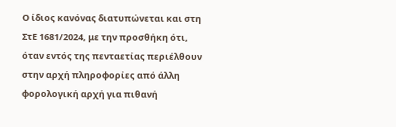Ο ίδιος κανόνας διατυπώνεται και στη ΣτΕ 1681/2024, με την προσθήκη ότι, όταν εντός της πενταετίας περιέλθουν στην αρχή πληροφορίες από άλλη φορολογική αρχή για πιθανή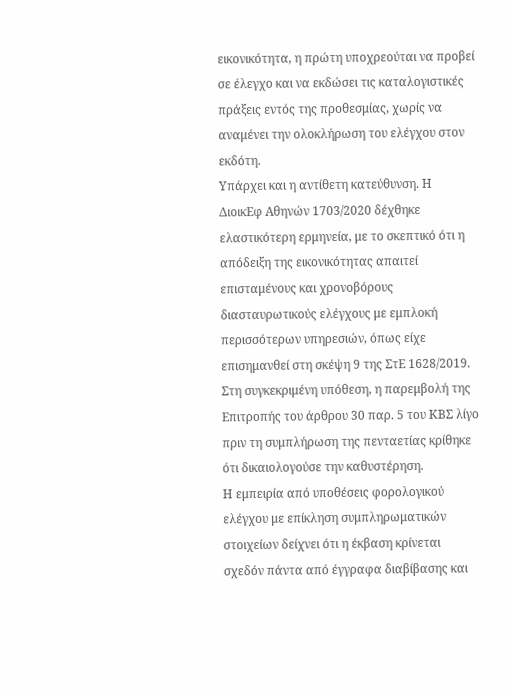εικονικότητα, η πρώτη υποχρεούται να προβεί σε έλεγχο και να εκδώσει τις καταλογιστικές πράξεις εντός της προθεσμίας, χωρίς να αναμένει την ολοκλήρωση του ελέγχου στον εκδότη.
Υπάρχει και η αντίθετη κατεύθυνση. Η ΔιοικΕφ Αθηνών 1703/2020 δέχθηκε ελαστικότερη ερμηνεία, με το σκεπτικό ότι η απόδειξη της εικονικότητας απαιτεί επισταμένους και χρονοβόρους διασταυρωτικούς ελέγχους με εμπλοκή περισσότερων υπηρεσιών, όπως είχε επισημανθεί στη σκέψη 9 της ΣτΕ 1628/2019.
Στη συγκεκριμένη υπόθεση, η παρεμβολή της Επιτροπής του άρθρου 30 παρ. 5 του ΚΒΣ λίγο πριν τη συμπλήρωση της πενταετίας κρίθηκε ότι δικαιολογούσε την καθυστέρηση.
Η εμπειρία από υποθέσεις φορολογικού ελέγχου με επίκληση συμπληρωματικών στοιχείων δείχνει ότι η έκβαση κρίνεται σχεδόν πάντα από έγγραφα διαβίβασης και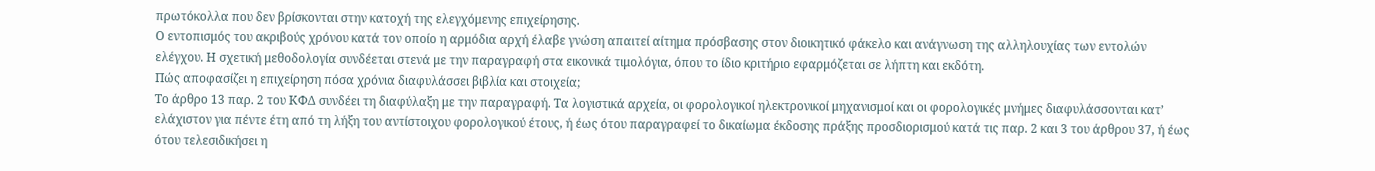πρωτόκολλα που δεν βρίσκονται στην κατοχή της ελεγχόμενης επιχείρησης.
Ο εντοπισμός του ακριβούς χρόνου κατά τον οποίο η αρμόδια αρχή έλαβε γνώση απαιτεί αίτημα πρόσβασης στον διοικητικό φάκελο και ανάγνωση της αλληλουχίας των εντολών ελέγχου. Η σχετική μεθοδολογία συνδέεται στενά με την παραγραφή στα εικονικά τιμολόγια, όπου το ίδιο κριτήριο εφαρμόζεται σε λήπτη και εκδότη.
Πώς αποφασίζει η επιχείρηση πόσα χρόνια διαφυλάσσει βιβλία και στοιχεία;
Το άρθρο 13 παρ. 2 του ΚΦΔ συνδέει τη διαφύλαξη με την παραγραφή. Τα λογιστικά αρχεία, οι φορολογικοί ηλεκτρονικοί μηχανισμοί και οι φορολογικές μνήμες διαφυλάσσονται κατ’ ελάχιστον για πέντε έτη από τη λήξη του αντίστοιχου φορολογικού έτους, ή έως ότου παραγραφεί το δικαίωμα έκδοσης πράξης προσδιορισμού κατά τις παρ. 2 και 3 του άρθρου 37, ή έως ότου τελεσιδικήσει η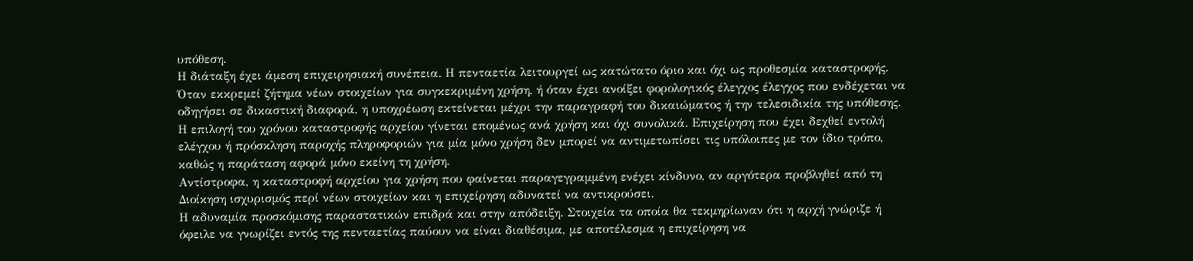υπόθεση.
Η διάταξη έχει άμεση επιχειρησιακή συνέπεια. Η πενταετία λειτουργεί ως κατώτατο όριο και όχι ως προθεσμία καταστροφής. Όταν εκκρεμεί ζήτημα νέων στοιχείων για συγκεκριμένη χρήση, ή όταν έχει ανοίξει φορολογικός έλεγχος έλεγχος που ενδέχεται να οδηγήσει σε δικαστική διαφορά, η υποχρέωση εκτείνεται μέχρι την παραγραφή του δικαιώματος ή την τελεσιδικία της υπόθεσης.
Η επιλογή του χρόνου καταστροφής αρχείου γίνεται επομένως ανά χρήση και όχι συνολικά. Επιχείρηση που έχει δεχθεί εντολή ελέγχου ή πρόσκληση παροχής πληροφοριών για μία μόνο χρήση δεν μπορεί να αντιμετωπίσει τις υπόλοιπες με τον ίδιο τρόπο, καθώς η παράταση αφορά μόνο εκείνη τη χρήση.
Αντίστροφα, η καταστροφή αρχείου για χρήση που φαίνεται παραγεγραμμένη ενέχει κίνδυνο, αν αργότερα προβληθεί από τη Διοίκηση ισχυρισμός περί νέων στοιχείων και η επιχείρηση αδυνατεί να αντικρούσει.
Η αδυναμία προσκόμισης παραστατικών επιδρά και στην απόδειξη. Στοιχεία τα οποία θα τεκμηρίωναν ότι η αρχή γνώριζε ή όφειλε να γνωρίζει εντός της πενταετίας παύουν να είναι διαθέσιμα, με αποτέλεσμα η επιχείρηση να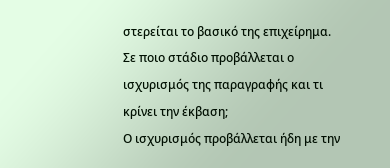στερείται το βασικό της επιχείρημα.
Σε ποιο στάδιο προβάλλεται ο ισχυρισμός της παραγραφής και τι κρίνει την έκβαση;
Ο ισχυρισμός προβάλλεται ήδη με την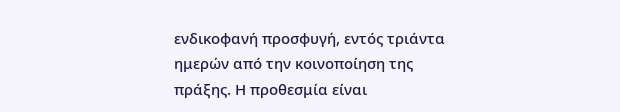ενδικοφανή προσφυγή, εντός τριάντα ημερών από την κοινοποίηση της πράξης. Η προθεσμία είναι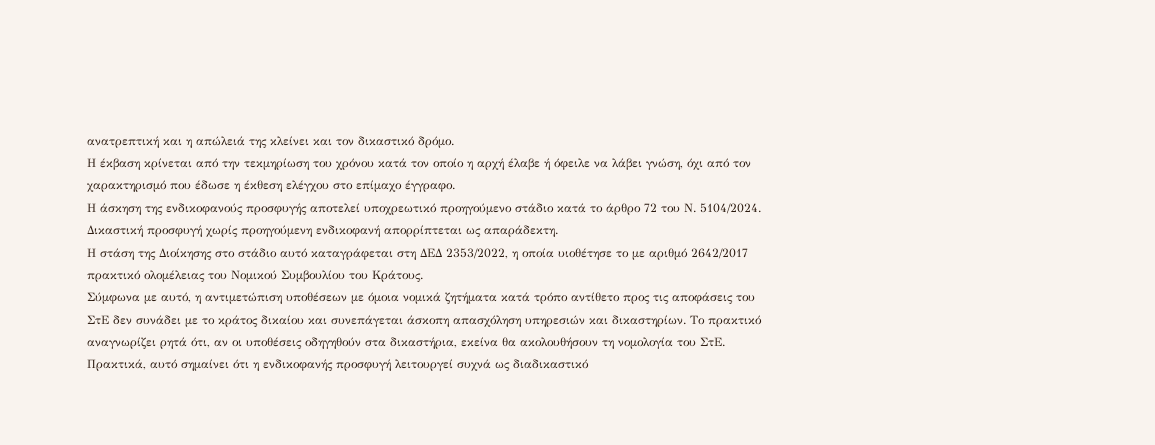ανατρεπτική και η απώλειά της κλείνει και τον δικαστικό δρόμο.
Η έκβαση κρίνεται από την τεκμηρίωση του χρόνου κατά τον οποίο η αρχή έλαβε ή όφειλε να λάβει γνώση, όχι από τον χαρακτηρισμό που έδωσε η έκθεση ελέγχου στο επίμαχο έγγραφο.
Η άσκηση της ενδικοφανούς προσφυγής αποτελεί υποχρεωτικό προηγούμενο στάδιο κατά το άρθρο 72 του Ν. 5104/2024. Δικαστική προσφυγή χωρίς προηγούμενη ενδικοφανή απορρίπτεται ως απαράδεκτη.
Η στάση της Διοίκησης στο στάδιο αυτό καταγράφεται στη ΔΕΔ 2353/2022, η οποία υιοθέτησε το με αριθμό 2642/2017 πρακτικό ολομέλειας του Νομικού Συμβουλίου του Κράτους.
Σύμφωνα με αυτό, η αντιμετώπιση υποθέσεων με όμοια νομικά ζητήματα κατά τρόπο αντίθετο προς τις αποφάσεις του ΣτΕ δεν συνάδει με το κράτος δικαίου και συνεπάγεται άσκοπη απασχόληση υπηρεσιών και δικαστηρίων. Το πρακτικό αναγνωρίζει ρητά ότι, αν οι υποθέσεις οδηγηθούν στα δικαστήρια, εκείνα θα ακολουθήσουν τη νομολογία του ΣτΕ.
Πρακτικά, αυτό σημαίνει ότι η ενδικοφανής προσφυγή λειτουργεί συχνά ως διαδικαστικό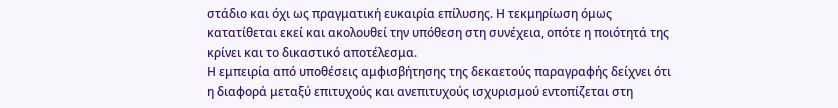στάδιο και όχι ως πραγματική ευκαιρία επίλυσης. Η τεκμηρίωση όμως κατατίθεται εκεί και ακολουθεί την υπόθεση στη συνέχεια, οπότε η ποιότητά της κρίνει και το δικαστικό αποτέλεσμα.
Η εμπειρία από υποθέσεις αμφισβήτησης της δεκαετούς παραγραφής δείχνει ότι η διαφορά μεταξύ επιτυχούς και ανεπιτυχούς ισχυρισμού εντοπίζεται στη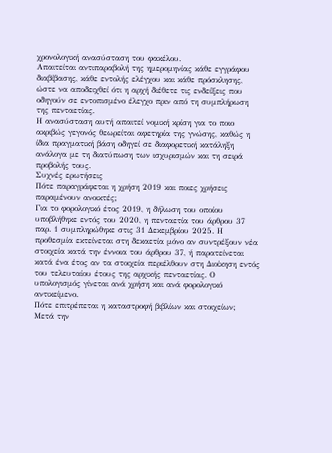χρονολογική ανασύσταση του φακέλου.
Απαιτείται αντιπαραβολή της ημερομηνίας κάθε εγγράφου διαβίβασης, κάθε εντολής ελέγχου και κάθε πρόσκλησης, ώστε να αποδειχθεί ότι η αρχή διέθετε τις ενδείξεις που οδηγούν σε εντοπισμένο έλεγχο πριν από τη συμπλήρωση της πενταετίας.
Η ανασύσταση αυτή απαιτεί νομική κρίση για το ποιο ακριβώς γεγονός θεωρείται αφετηρία της γνώσης, καθώς η ίδια πραγματική βάση οδηγεί σε διαφορετική κατάληξη ανάλογα με τη διατύπωση των ισχυρισμών και τη σειρά προβολής τους.
Συχνές ερωτήσεις
Πότε παραγράφεται η χρήση 2019 και ποιες χρήσεις παραμένουν ανοικτές;
Για το φορολογικό έτος 2019, η δήλωση του οποίου υποβλήθηκε εντός του 2020, η πενταετία του άρθρου 37 παρ. 1 συμπληρώθηκε στις 31 Δεκεμβρίου 2025. Η προθεσμία εκτείνεται στη δεκαετία μόνο αν συντρέξουν νέα στοιχεία κατά την έννοια του άρθρου 37, ή παρατείνεται κατά ένα έτος αν τα στοιχεία περιέλθουν στη Διοίκηση εντός του τελευταίου έτους της αρχικής πενταετίας. Ο υπολογισμός γίνεται ανά χρήση και ανά φορολογικό αντικείμενο.
Πότε επιτρέπεται η καταστροφή βιβλίων και στοιχείων;
Μετά την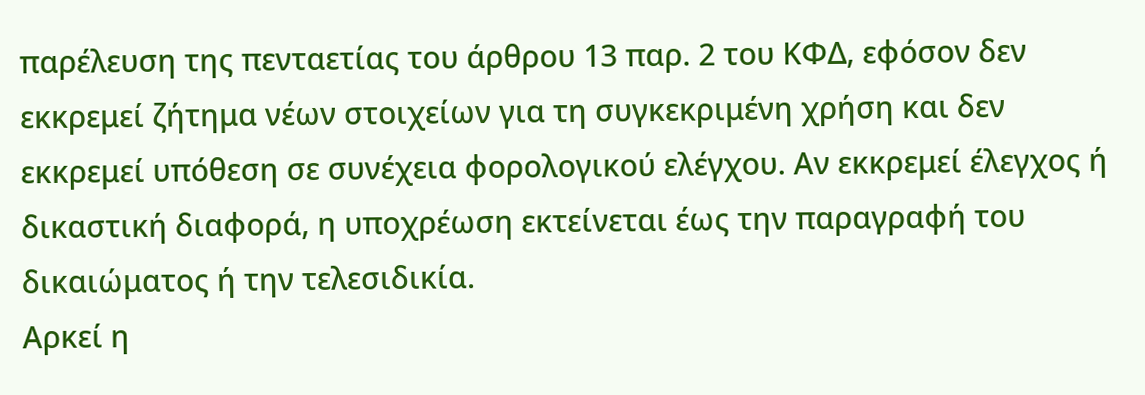παρέλευση της πενταετίας του άρθρου 13 παρ. 2 του ΚΦΔ, εφόσον δεν εκκρεμεί ζήτημα νέων στοιχείων για τη συγκεκριμένη χρήση και δεν εκκρεμεί υπόθεση σε συνέχεια φορολογικού ελέγχου. Αν εκκρεμεί έλεγχος ή δικαστική διαφορά, η υποχρέωση εκτείνεται έως την παραγραφή του δικαιώματος ή την τελεσιδικία.
Αρκεί η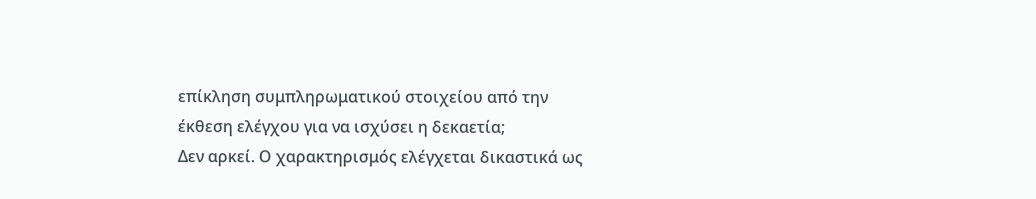επίκληση συμπληρωματικού στοιχείου από την έκθεση ελέγχου για να ισχύσει η δεκαετία;
Δεν αρκεί. Ο χαρακτηρισμός ελέγχεται δικαστικά ως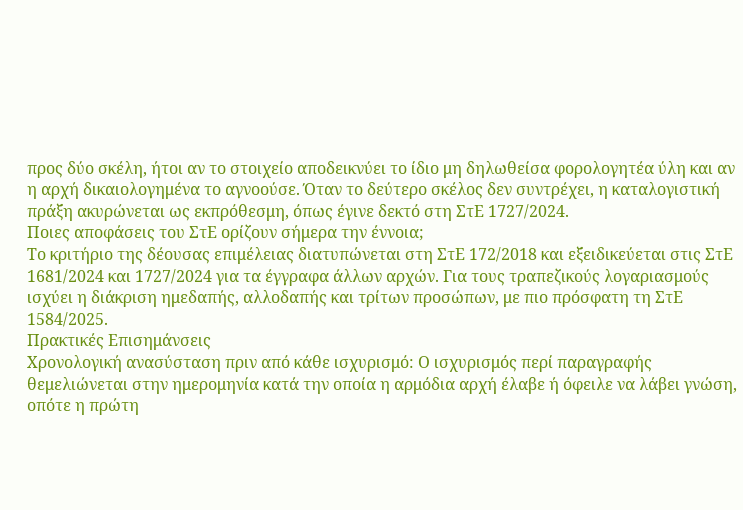προς δύο σκέλη, ήτοι αν το στοιχείο αποδεικνύει το ίδιο μη δηλωθείσα φορολογητέα ύλη και αν η αρχή δικαιολογημένα το αγνοούσε. Όταν το δεύτερο σκέλος δεν συντρέχει, η καταλογιστική πράξη ακυρώνεται ως εκπρόθεσμη, όπως έγινε δεκτό στη ΣτΕ 1727/2024.
Ποιες αποφάσεις του ΣτΕ ορίζουν σήμερα την έννοια;
Το κριτήριο της δέουσας επιμέλειας διατυπώνεται στη ΣτΕ 172/2018 και εξειδικεύεται στις ΣτΕ 1681/2024 και 1727/2024 για τα έγγραφα άλλων αρχών. Για τους τραπεζικούς λογαριασμούς ισχύει η διάκριση ημεδαπής, αλλοδαπής και τρίτων προσώπων, με πιο πρόσφατη τη ΣτΕ 1584/2025.
Πρακτικές Επισημάνσεις
Χρονολογική ανασύσταση πριν από κάθε ισχυρισμό: Ο ισχυρισμός περί παραγραφής θεμελιώνεται στην ημερομηνία κατά την οποία η αρμόδια αρχή έλαβε ή όφειλε να λάβει γνώση, οπότε η πρώτη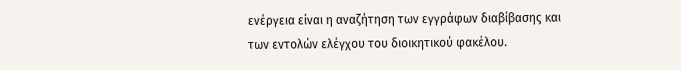ενέργεια είναι η αναζήτηση των εγγράφων διαβίβασης και των εντολών ελέγχου του διοικητικού φακέλου.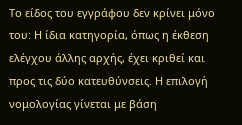Το είδος του εγγράφου δεν κρίνει μόνο του: Η ίδια κατηγορία, όπως η έκθεση ελέγχου άλλης αρχής, έχει κριθεί και προς τις δύο κατευθύνσεις. Η επιλογή νομολογίας γίνεται με βάση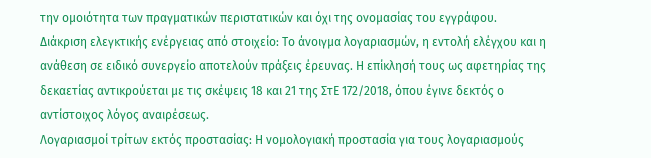την ομοιότητα των πραγματικών περιστατικών και όχι της ονομασίας του εγγράφου.
Διάκριση ελεγκτικής ενέργειας από στοιχείο: Το άνοιγμα λογαριασμών, η εντολή ελέγχου και η ανάθεση σε ειδικό συνεργείο αποτελούν πράξεις έρευνας. Η επίκλησή τους ως αφετηρίας της δεκαετίας αντικρούεται με τις σκέψεις 18 και 21 της ΣτΕ 172/2018, όπου έγινε δεκτός ο αντίστοιχος λόγος αναιρέσεως.
Λογαριασμοί τρίτων εκτός προστασίας: Η νομολογιακή προστασία για τους λογαριασμούς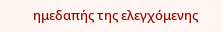ημεδαπής της ελεγχόμενης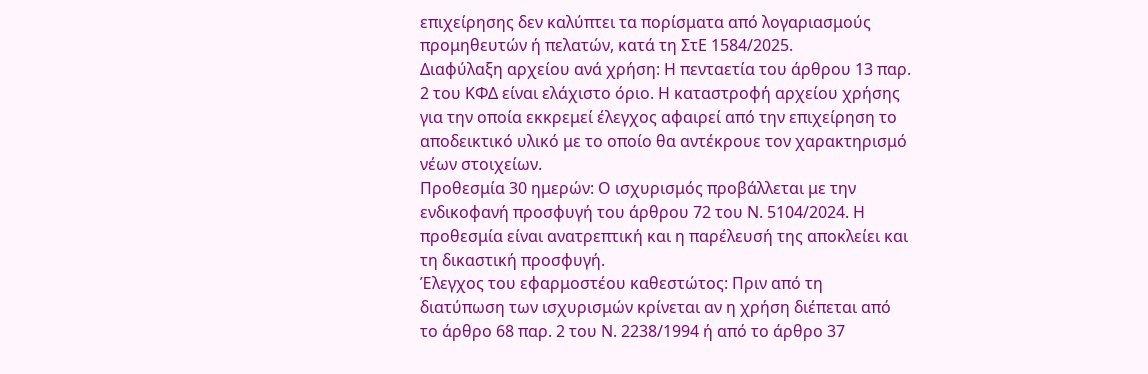επιχείρησης δεν καλύπτει τα πορίσματα από λογαριασμούς προμηθευτών ή πελατών, κατά τη ΣτΕ 1584/2025.
Διαφύλαξη αρχείου ανά χρήση: Η πενταετία του άρθρου 13 παρ. 2 του ΚΦΔ είναι ελάχιστο όριο. Η καταστροφή αρχείου χρήσης για την οποία εκκρεμεί έλεγχος αφαιρεί από την επιχείρηση το αποδεικτικό υλικό με το οποίο θα αντέκρουε τον χαρακτηρισμό νέων στοιχείων.
Προθεσμία 30 ημερών: Ο ισχυρισμός προβάλλεται με την ενδικοφανή προσφυγή του άρθρου 72 του Ν. 5104/2024. Η προθεσμία είναι ανατρεπτική και η παρέλευσή της αποκλείει και τη δικαστική προσφυγή.
Έλεγχος του εφαρμοστέου καθεστώτος: Πριν από τη διατύπωση των ισχυρισμών κρίνεται αν η χρήση διέπεται από το άρθρο 68 παρ. 2 του Ν. 2238/1994 ή από το άρθρο 37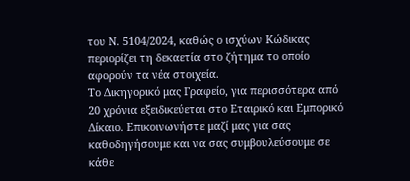του Ν. 5104/2024, καθώς ο ισχύων Κώδικας περιορίζει τη δεκαετία στο ζήτημα το οποίο αφορούν τα νέα στοιχεία.
Το Δικηγορικό μας Γραφείο, για περισσότερα από 20 χρόνια εξειδικεύεται στο Εταιρικό και Εμπορικό Δίκαιο. Επικοινωνήστε μαζί μας για σας καθοδηγήσουμε και να σας συμβουλεύσουμε σε κάθε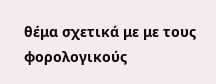θέμα σχετικά με με τους φορολογικούς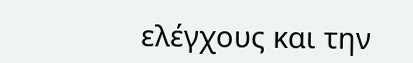ελέγχους και την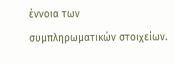έννοια των συμπληρωματικών στοιχείων.